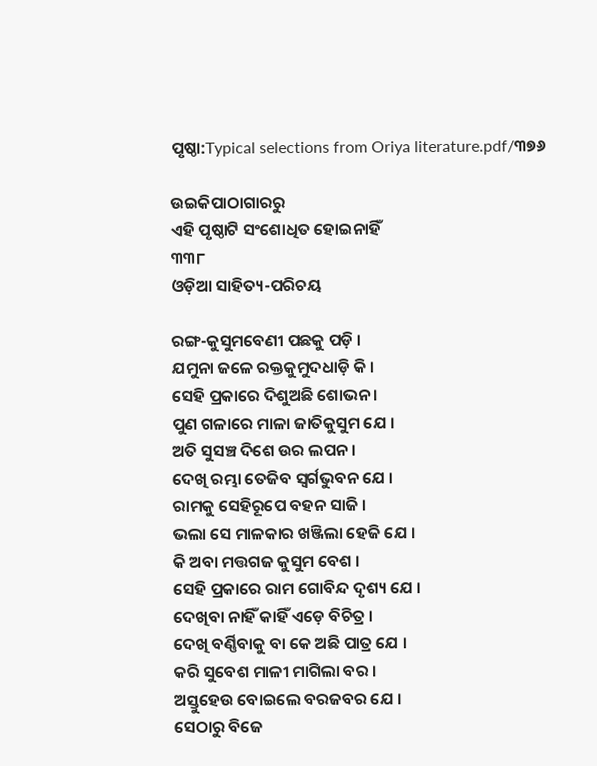ପୃଷ୍ଠା:Typical selections from Oriya literature.pdf/୩୭୬

ଉଇକିପାଠାଗାର‌ରୁ
ଏହି ପୃଷ୍ଠାଟି ସଂଶୋଧିତ ହୋଇନାହିଁ
୩୩୮
ଓଡ଼ିଆ ସାହିତ୍ୟ-ପରିଚୟ

ରଙ୍ଗ-କୁସୁମବେଣୀ ପଛକୁ ପଡ଼ି ।
ଯମୁନା ଜଳେ ରକ୍ତକୁମୁଦଧାଡ଼ି କି ।
ସେହି ପ୍ରକାରେ ଦିଶୁଅଛି ଶୋଭନ ।
ପୁଣ ଗଳାରେ ମାଳା ଜାତିକୁସୁମ ଯେ ।
ଅତି ସୁସଞ୍ଚ ଦିଶେ ଉର ଲପନ ।
ଦେଖି ରମ୍ଭା ତେଜିବ ସ୍ୱର୍ଗଭୁବନ ଯେ ।
ରାମକୁ ସେହିରୂପେ ବହନ ସାଜି ।
ଭଲା ସେ ମାଳକାର ଖଞ୍ଜିଲା ହେଜି ଯେ ।
କି ଅବା ମତ୍ତଗଜ କୁସୁମ ବେଶ ।
ସେହି ପ୍ରକାରେ ରାମ ଗୋବିନ୍ଦ ଦୃଶ୍ୟ ଯେ ।
ଦେଖିବା ନାହିଁ କାହିଁ ଏଡ଼େ ବିଚିତ୍ର ।
ଦେଖି ବର୍ଣ୍ଣିବାକୁ ବା କେ ଅଛି ପାତ୍ର ଯେ ।
କରି ସୁବେଶ ମାଳୀ ମାଗିଲା ବର ।
ଅସ୍ତୁହେଉ ବୋଇଲେ ବରଜବର ଯେ ।
ସେଠାରୁ ବିଜେ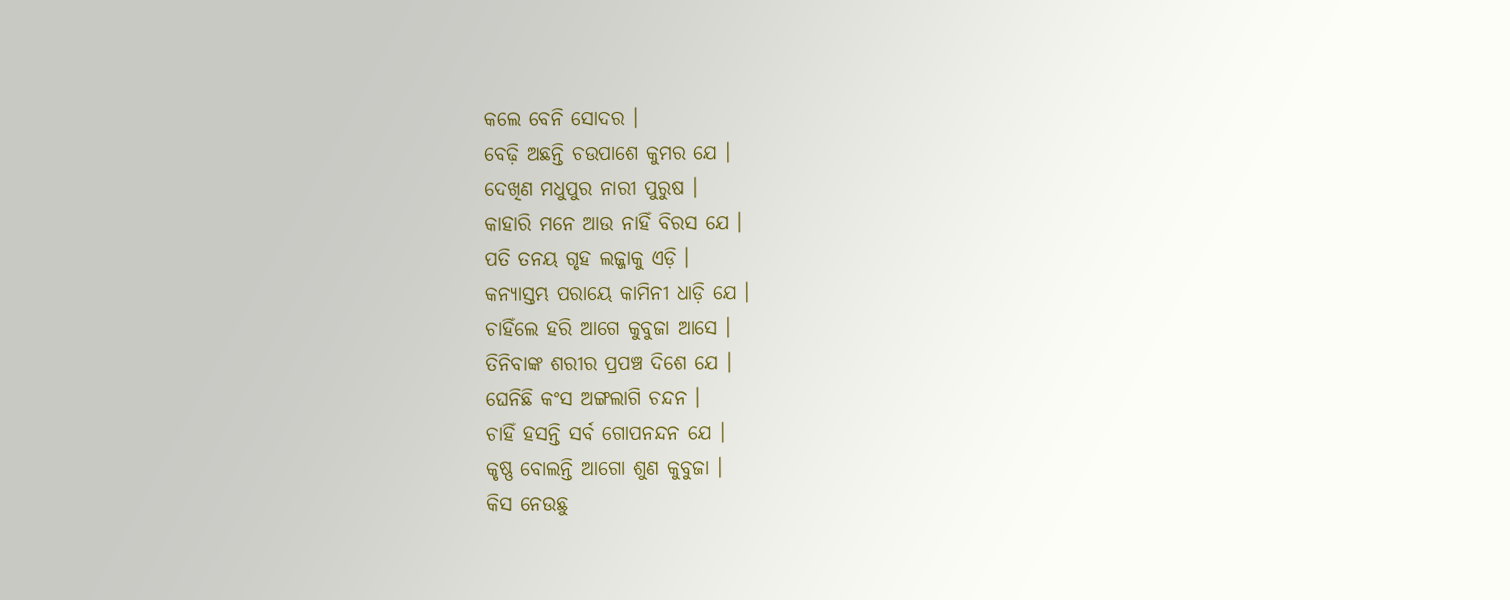କଲେ ବେନି ସୋଦର ।
ବେଢ଼ି ଅଛନ୍ତି ଚଉପାଶେ କୁମର ଯେ ।
ଦେଖିଣ ମଧୁପୁର ନାରୀ ପୁରୁଷ ।
କାହାରି ମନେ ଆଉ ନାହିଁ ବିରସ ଯେ ।
ପତି ତନୟ ଗୃହ ଲଜ୍ଜାକୁ ଏଡ଼ି ।
କନ୍ୟାସ୍ତମ୍ଭ ପରାୟେ କାମିନୀ ଧାଡ଼ି ଯେ ।
ଚାହିଁଲେ ହରି ଆଗେ କୁବୁଜା ଆସେ ।
ତିନିବାଙ୍କ ଶରୀର ପ୍ରପଞ୍ଚ ଦିଶେ ଯେ ।
ଘେନିଛି କଂସ ଅଙ୍ଗଲାଗି ଚନ୍ଦନ ।
ଚାହିଁ ହସନ୍ତି ସର୍ବ ଗୋପନନ୍ଦନ ଯେ ।
କୃଷ୍ଣ ବୋଲନ୍ତି ଆଗୋ ଶୁଣ କୁବୁଜା ।
କିସ ନେଉଛୁ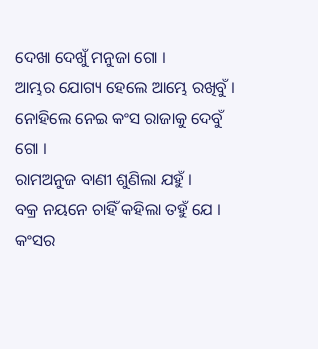ଦେଖା ଦେଖୁଁ ମନୁଜା ଗୋ ।
ଆମ୍ଭର ଯୋଗ୍ୟ ହେଲେ ଆମ୍ଭେ ରଖିବୁଁ ।
ନୋହିଲେ ନେଇ କଂସ ରାଜାକୁ ଦେବୁଁ ଗୋ ।
ରାମଅନୁଜ ବାଣୀ ଶୁଣିଲା ଯହୁଁ ।
ବକ୍ର ନୟନେ ଚାହିଁ କହିଲା ତହୁଁ ଯେ ।
କଂସର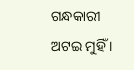ଗନ୍ଧକାରୀ ଅଟଇ ମୁହିଁ ।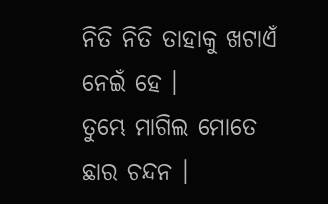ନିତି ନିତି ତାହାକୁ ଖଟାଏଁ ନେଇଁ ହେ ।
ତୁମ୍ଭେ ମାଗିଲ ମୋତେ ଛାର ଚନ୍ଦନ ।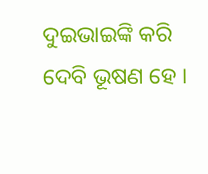ଦୁଇଭାଇଙ୍କି କରି ଦେବି ଭୂଷଣ ହେ ।